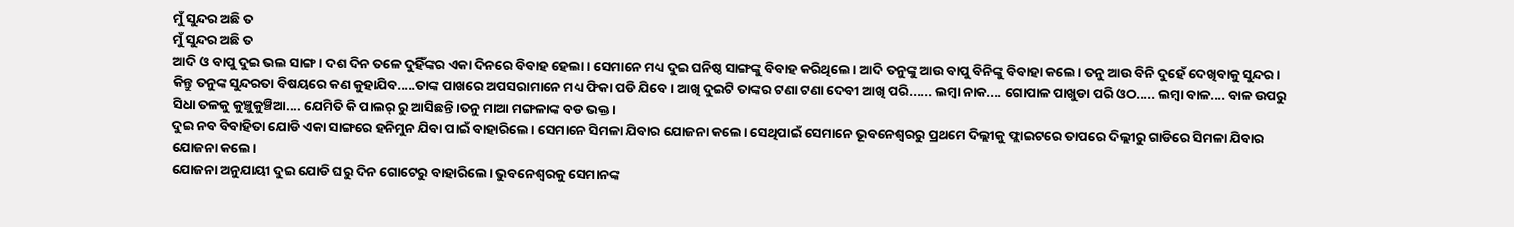ମୁଁ ସୁନ୍ଦର ଅଛି ତ
ମୁଁ ସୁନ୍ଦର ଅଛି ତ
ଆଦି ଓ ବାପୁ ଦୁଇ ଭଲ ସାଙ୍ଗ। ଦଶ ଦିନ ତଳେ ଦୁହିଁଙ୍କର ଏକା ଦିନରେ ବିବାହ ହେଲା। ସେମାନେ ମଧ୍ୟ ଦୁଇ ଘନିଷ୍ଠ ସାଙ୍ଗଙ୍କୁ ବିବାହ କରିଥିଲେ। ଆଦି ତନୁଙ୍କୁ ଆଉ ବାପୁ ବିନିଙ୍କୁ ବିବାହା କଲେ। ତନୁ ଆଉ ବିନି ଦୁହେଁ ଦେଖିବାକୁ ସୁନ୍ଦର। କିନ୍ତୁ ତନୁଙ୍କ ସୁନ୍ଦରତା ବିଷୟରେ କଣ କୁହାଯିବ.....ତାଙ୍କ ପାଖରେ ଅପସରାମାନେ ମଧ୍ୟ ଫିକା ପଡି ଯିବେ। ଆଖି ଦୁଇଟି ତାଙ୍କର ଟଣା ଟଣା ଦେବୀ ଆଖି ପରି...... ଲମ୍ବା ନାକ.... ଗୋପାଳ ପାଖୁଡା ପରି ଓଠ..... ଲମ୍ବା ବାଳ.... ବାଳ ଉପରୁ ସିଧା ତଳକୁ କୁଞ୍ଚୁକୁଞ୍ଚିଆ.... ଯେମିତି କି ପାଲର୍ ରୁ ଆସିଛନ୍ତି।ତନୁ ମାଆ ମଙ୍ଗଳାଙ୍କ ବଡ ଭକ୍ତ।
ଦୁଇ ନବ ବିବାହିତା ଯୋଡି ଏକା ସାଙ୍ଗରେ ହନିମୁନ ଯିବା ପାଇଁ ବାହାରିଲେ। ସେମାନେ ସିମଳା ଯିବାର ଯୋଜନା କଲେ। ସେଥିପାଇଁ ସେମାନେ ଭୂବନେଶ୍ବରରୁ ପ୍ରଥମେ ଦିଲ୍ଲୀକୁ ଫ୍ଲାଇଟରେ ତାପରେ ଦିଲ୍ଲୀରୁ ଗାଡିରେ ସିମଳା ଯିବାର ଯୋଜନା କଲେ।
ଯୋଜନା ଅନୁଯାୟୀ ଦୁଇ ଯୋଡି ଘରୁ ଦିନ ଗୋଟେରୁ ବାହାରିଲେ। ଭୁବନେଶ୍ବରକୁ ସେମାନଙ୍କ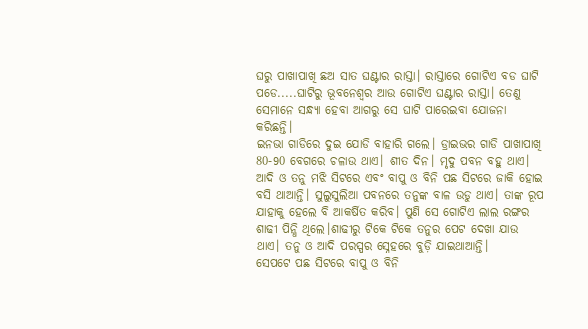ଘରୁ ପାଖାପାଖି ଛଅ ସାତ ଘଣ୍ଟାର ରାସ୍ତା। ରାସ୍ତାରେ ଗୋଟିଏ ବଡ ଘାଟି ପଡେ.....ଘାଟିରୁ ଭୂବନେଶ୍ବର ଆଉ ଗୋଟିଏ ଘଣ୍ଟାର ରାସ୍ତା। ତେଣୁ ସେମାନେ ସନ୍ଧ୍ୟା ହେବା ଆଗରୁ ସେ ଘାଟି ପାରେଇବା ଯୋଜନା କରିଛନ୍ତି।
ଇନଭା ଗାଡିରେ ଦୁଇ ଯୋଡି ବାହାରି ଗଲେ। ଡ୍ରାଇଭର ଗାଡି ପାଖାପାଖି 80-90 ବେଗରେ ଚଳାଉ ଥାଏ। ଶୀତ ଦିନ। ମୃଦୁ ପବନ ବହୁ ଥାଏ। ଆଦି ଓ ତନୁ ମଝି ସିଟରେ ଏବଂ ବାପୁ ଓ ବିନି ପଛ ସିଟରେ ଜାକି ହୋଇ ବସି ଥାଆନ୍ତି। ସୁଲୁସୁଲିଆ ପବନରେ ତନୁଙ୍କ ବାଳ ଉଡୁ ଥାଏ। ତାଙ୍କ ରୂପ ଯାହାକୁ ହେଲେ ବି ଆକର୍ଷିତ କରିବ। ପୁଣି ସେ ଗୋଟିଏ ଲାଲ ରଙ୍ଗର ଶାଢୀ ପିନ୍ଧି ଥିଲେ।ଶାଢୀରୁ ଟିକେ ଟିକେ ତନୁର ପେଟ ଦେଖା ଯାଉ ଥାଏ। ତନୁ ଓ ଆଦି ପରସ୍ପର ସ୍ନେହରେ ବୁଡ଼ି ଯାଇଥାଆନ୍ତି।
ସେପଟେ ପଛ ସିଟରେ ବାପୁ ଓ ବିନି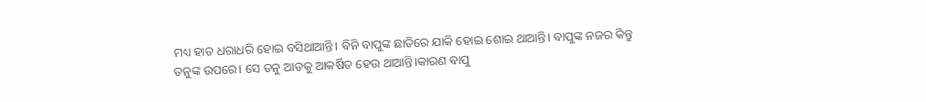ମଧ୍ୟ ହାତ ଧରାଧରି ହୋଇ ବସିଥାଆନ୍ତି। ବିନି ବାପୁଙ୍କ ଛାତିରେ ଯାକି ହୋଇ ଶୋଇ ଥାଆନ୍ତି। ବାପୁଙ୍କ ନଜର କିନ୍ତୁ ତନୁଙ୍କ ଉପରେ। ସେ ତନୁ ଆଡକୁ ଆକର୍ଷିତ ହେଉ ଥାଆନ୍ତି।କାରଣ ବାପୁ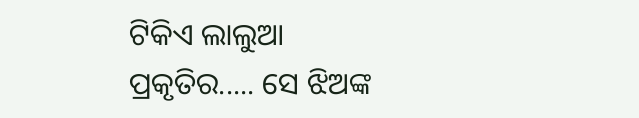ଟିକିଏ ଲାଲୁଆ ପ୍ରକୃତିର..... ସେ ଝିଅଙ୍କ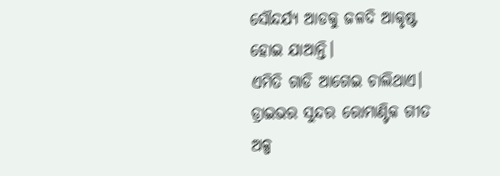ସୌନ୍ଦର୍ଯ୍ୟ ଆଡକୁ ଜଳଦି ଆକୃଷ୍ଟ ହୋଇ ଯାଆନ୍ତି।
ଏମିତି ଗାଡି ଆଗେଇ ଚାଲିଥାଏ। ଡ୍ରାଇଭର ସୁନ୍ଦର ରୋମାଣ୍ଟିକ ଗୀତ ଅଳ୍ପ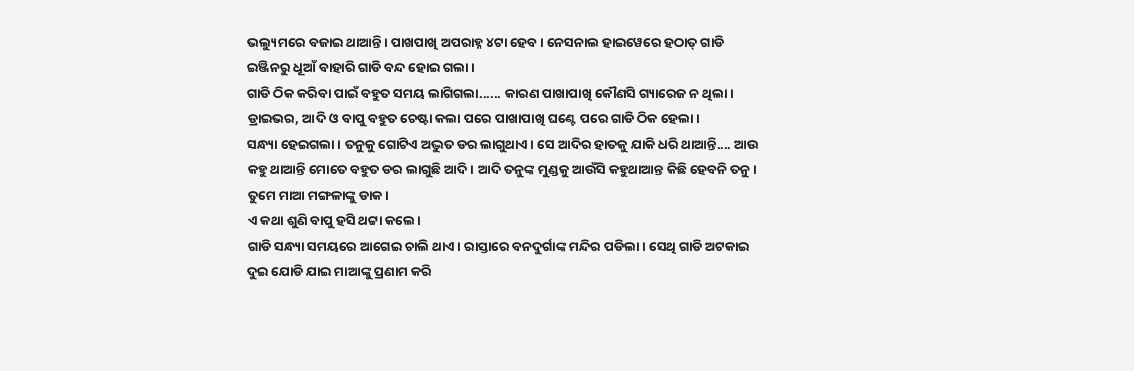ଭଲ୍ୟୁମରେ ବଜାଇ ଥାଆନ୍ତି। ପାଖପାଖି ଅପରାହ୍ନ ୪ଟା ହେବ। ନେସନାଲ ହାଇୱେରେ ହଠାତ୍ ଗାଡି ଇଞ୍ଜିନରୁ ଧୂଆଁ ବାହାରି ଗାଡି ବନ୍ଦ ହୋଇ ଗଲା।
ଗାଡି ଠିକ କରିବା ପାଇଁ ବହୁତ ସମୟ ଲାଗିଗଲା...... କାରଣ ପାଖାପାଖି କୌଣସି ଗ୍ୟାରେଜ ନ ଥିଲା। ଡ୍ରାଇଭର, ଆଦି ଓ ବାପୁ ବହୁତ ଚେଷ୍ଟା କଲା ପରେ ପାଖାପାଖି ଘଣ୍ଟେ ପରେ ଗାଡି ଠିକ ହେଲା।
ସନ୍ଧ୍ୟା ହେଇଗଲା। ତନୁକୁ ଗୋଟିଏ ଅଦ୍ଭୁତ ଡର ଲାଗୁଥାଏ। ସେ ଆଦିର ହାତକୁ ଯାକି ଧରି ଥାଆନ୍ତି.... ଆଉ କହୁ ଥାଆନ୍ତି ମୋତେ ବହୁତ ଡର ଲାଗୁଛି ଆଦି। ଆଦି ତନୁଙ୍କ ମୁଣ୍ଡକୁ ଆଉଁସି କହୁଥାଆନ୍ତ କିଛି ହେବନି ତନୁ। ତୁମେ ମାଆ ମଙ୍ଗଳାଙ୍କୁ ଡାକ।
ଏ କଥା ଶୁଣି ବାପୁ ହସି ଥଟ୍ଟା କଲେ।
ଗାଡି ସନ୍ଧ୍ୟା ସମୟରେ ଆଗେଇ ଚାଲି ଥାଏ। ରାସ୍ତାରେ ବନଦୁର୍ଗାଙ୍କ ମନ୍ଦିର ପଡିଲା। ସେଥି ଗାଡି ଅଟକାଇ ଦୁଇ ଯୋଡି ଯାଇ ମାଆଙ୍କୁ ପ୍ରଣାମ କରି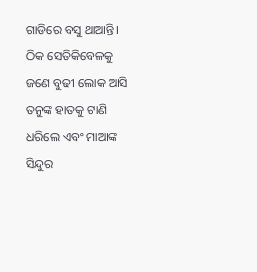ଗାଡିରେ ବସୁ ଥାଆନ୍ତି। ଠିକ ସେତିକିବେଳକୁ ଜଣେ ବୁଢୀ ଲୋକ ଆସି ତନୁଙ୍କ ହାତକୁ ଟାଣି ଧରିଲେ ଏବଂ ମାଆଙ୍କ ସିନ୍ଦୁର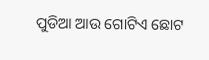ପୁଡିଆ ଆଉ ଗୋଟିଏ ଛୋଟ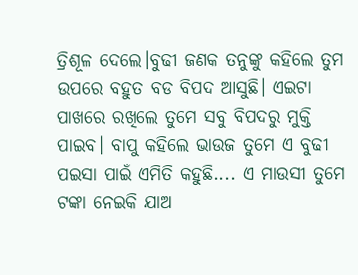ତ୍ରିଶୂଳ ଦେଲେ।ବୁଢୀ ଜଣକ ତନୁଙ୍କୁ କହିଲେ ତୁମ ଉପରେ ବହୁତ ବଡ ବିପଦ ଆସୁଛି। ଏଇଟା ପାଖରେ ରଖିଲେ ତୁମେ ସବୁ ବିପଦରୁ ମୁକ୍ତି ପାଇବ। ବାପୁ କହିଲେ ଭାଉଜ ତୁମେ ଏ ବୁଢୀ ପଇସା ପାଇଁ ଏମିତି କହୁଛି.... ଏ ମାଉସୀ ତୁମେ ଟଙ୍କା ନେଇକି ଯାଅ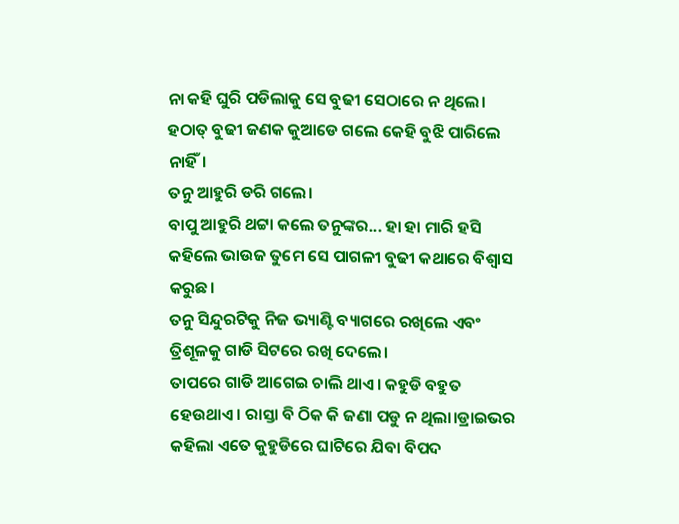ନା କହି ଘୁରି ପଡିଲାକୁ ସେ ବୁଢୀ ସେଠାରେ ନ ଥିଲେ।
ହଠାତ୍ ବୁଢୀ ଜଣକ କୁଆଡେ ଗଲେ କେହି ବୁଝି ପାରିଲେ ନାହିଁ।
ତନୁ ଆହୁରି ଡରି ଗଲେ।
ବାପୁ ଆହୁରି ଥଟ୍ଟା କଲେ ତନୁଙ୍କର... ହା ହା ମାରି ହସି କହିଲେ ଭାଉଜ ତୁମେ ସେ ପାଗଳୀ ବୁଢୀ କଥାରେ ବିଶ୍ୱାସ କରୁଛ।
ତନୁ ସିନ୍ଦୁରଟିକୁ ନିଜ ଭ୍ୟାଣ୍ଟି ବ୍ୟାଗରେ ରଖିଲେ ଏବଂ ତ୍ରିଶୂଳକୁ ଗାଡି ସିଟରେ ରଖି ଦେଲେ।
ତାପରେ ଗାଡି ଆଗେଇ ଚାଲି ଥାଏ। କହୁଡି ବହୁତ ହେଉଥାଏ। ରାସ୍ତା ବି ଠିକ କି ଜଣା ପଡୁ ନ ଥିଲା।ଡ୍ରାଇଭର କହିଲା ଏତେ କୁହୁଡିରେ ଘାଟିରେ ଯିବା ବିପଦ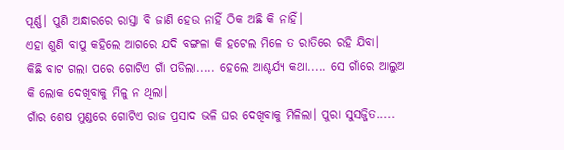ପୂର୍ଣ୍ଣ। ପୁଣି ଅନ୍ଧାରରେ ରାସ୍ତା ବି ଜାଣି ହେଉ ନାହିଁ ଠିକ ଅଛି କି ନାହିଁ।
ଏହା ଶୁଣି ବାପୁ କହିଲେ ଆଗରେ ଯଦି ବଙ୍ଗଳା କି ହଟେଲ ମିଳେ ତ ରାତିରେ ରହି ଯିବା।
କିଛି ବାଟ ଗଲା ପରେ ଗୋଟିଏ ଗାଁ ପଡିଲା..... ହେଲେ ଆଶ୍ଚର୍ଯ୍ୟ କଥା..... ସେ ଗାଁରେ ଆଲୁଅ କି ଲୋକ ଦେଖିବାକୁ ମିଳୁ ନ ଥିଲା।
ଗାଁର ଶେଷ ମୁଣ୍ଡରେ ଗୋଟିଏ ରାଜ ପ୍ରସାଦ ଭଳି ଘର ଦେଖିବାକୁ ମିଳିଲା। ପୁରା ସୁସଜ୍ଜିତ.....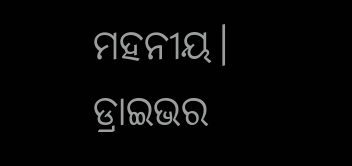ମହନୀୟ। ଡ୍ରାଇଭର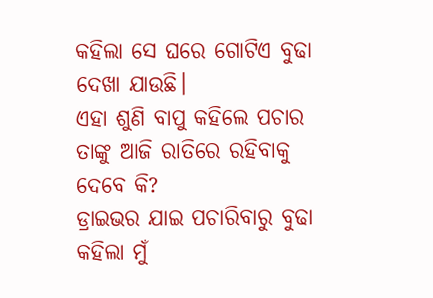କହିଲା ସେ ଘରେ ଗୋଟିଏ ବୁଢା ଦେଖା ଯାଉଛି।
ଏହା ଶୁଣି ବାପୁ କହିଲେ ପଚାର ତାଙ୍କୁ ଆଜି ରାତିରେ ରହିବାକୁ ଦେବେ କି?
ଡ୍ରାଇଭର ଯାଇ ପଚାରିବାରୁ ବୁଢା କହିଲା ମୁଁ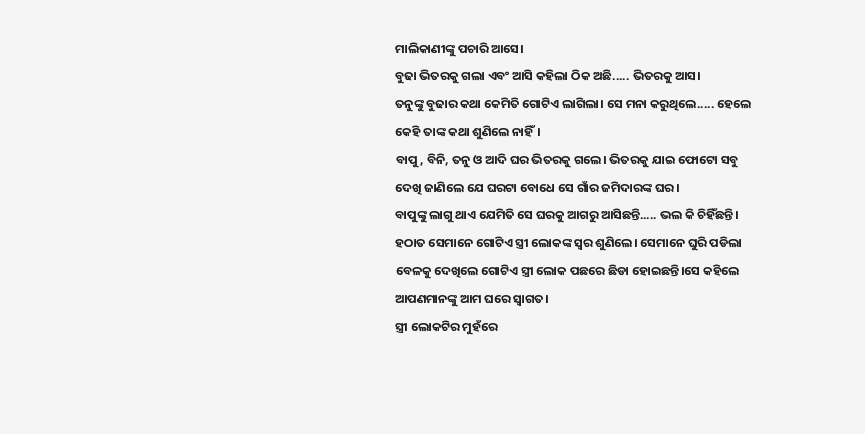ମାଲିକାଣୀଙ୍କୁ ପଚାରି ଆସେ।
ବୁଢା ଭିତରକୁ ଗଲା ଏବଂ ଆସି କହିଲା ଠିକ ଅଛି..... ଭିତରକୁ ଆସ।
ତନୁଙ୍କୁ ବୁଢାର କଥା କେମିତି ଗୋଟିଏ ଲାଗିଲା। ସେ ମନା କରୁଥିଲେ..... ହେଲେ କେହି ତାଙ୍କ କଥା ଶୁଣିଲେ ନାହିଁ।
ବାପୁ, ବିନି, ତନୁ ଓ ଆଦି ଘର ଭିତରକୁ ଗଲେ। ଭିତରକୁ ଯାଇ ଫୋଟୋ ସବୁ ଦେଖି ଜାଣିଲେ ଯେ ଘରଟା ବୋଧେ ସେ ଗାଁର ଜମିଦାରଙ୍କ ଘର।
ବାପୁଙ୍କୁ ଲାଗୁ ଥାଏ ଯେମିତି ସେ ଘରକୁ ଆଗରୁ ଆସିଛନ୍ତି..... ଭଲ କି ଚିହିଁଛନ୍ତି।
ହଠାତ ସେମାନେ ଗୋଟିଏ ସ୍ତ୍ରୀ ଲୋକଙ୍କ ସ୍ୱର ଶୁଣିଲେ। ସେମାନେ ଘୁରି ପଡିଲା ବେଳକୁ ଦେଖିଲେ ଗୋଟିଏ ସ୍ତ୍ରୀ ଲୋକ ପଛରେ ଛିଡା ହୋଇଛନ୍ତି।ସେ କହିଲେ ଆପଣମାନଙ୍କୁ ଆମ ଘରେ ସ୍ୱାଗତ।
ସ୍ତ୍ରୀ ଲୋକଟିର ମୁହଁରେ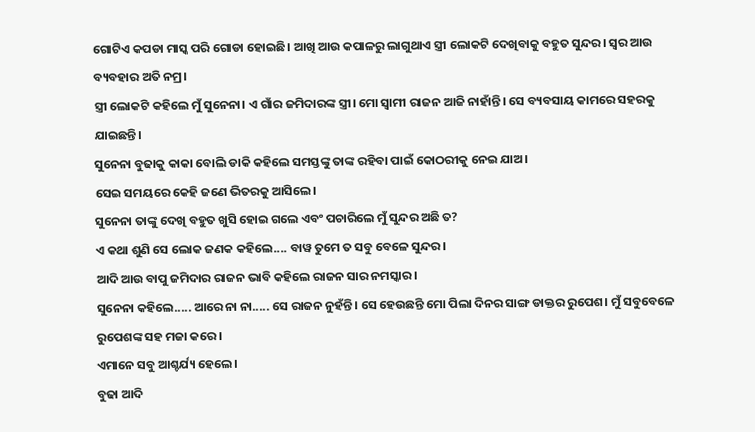ଗୋଟିଏ କପଡା ମାସ୍କ ପରି ଗୋଡା ହୋଇଛି। ଆଖି ଆଉ କପାଳରୁ ଲାଗୁଥାଏ ସ୍ତ୍ରୀ ଲୋକଟି ଦେଖିବାକୁ ବହୁତ ସୁନ୍ଦର। ସ୍ୱର ଆଉ ବ୍ୟବହାର ଅତି ନମ୍ର।
ସ୍ତ୍ରୀ ଲୋକଟି କହିଲେ ମୁଁ ସୁନେନା। ଏ ଗାଁର ଜମିଦାରଙ୍କ ସ୍ତ୍ରୀ। ମୋ ସ୍ୱାମୀ ରାଜନ ଆଜି ନାହାଁନ୍ତି। ସେ ବ୍ୟବସାୟ କାମରେ ସହରକୁ ଯାଇଛନ୍ତି।
ସୁନେନା ବୁଢାକୁ କାକା ବୋଲି ଡାକି କହିଲେ ସମସ୍ତଙ୍କୁ ତାଙ୍କ ରହିବା ପାଇଁ କୋଠରୀକୁ ନେଇ ଯାଅ।
ସେଇ ସମୟରେ କେହି ଜଣେ ଭିତରକୁ ଆସିଲେ।
ସୁନେନା ତାଙ୍କୁ ଦେଖି ବହୁତ ଖୁସି ହୋଇ ଗଲେ ଏବଂ ପଚାରିଲେ ମୁଁ ସୁନ୍ଦର ଅଛି ତ?
ଏ କଥା ଶୁଣି ସେ ଲୋକ ଜଣକ କହିଲେ.... ବାୱ ତୁମେ ତ ସବୁ ବେଳେ ସୁନ୍ଦର।
ଆଦି ଆଉ ବାପୁ ଜମିଦାର ରାଜନ ଭାବି କହିଲେ ରାଜନ ସାର ନମସ୍କାର।
ସୁନେନା କହିଲେ..... ଆରେ ନା ନା..... ସେ ରାଜନ ନୁହଁନ୍ତି। ସେ ହେଉଛନ୍ତି ମୋ ପିଲା ଦିନର ସାଙ୍ଗ ଡାକ୍ତର ରୁପେଶ। ମୁଁ ସବୁବେଳେ ରୁପେଶଙ୍କ ସହ ମଜା କରେ।
ଏମାନେ ସବୁ ଆଶ୍ଚର୍ଯ୍ୟ ହେଲେ।
ବୁଢା ଆଦି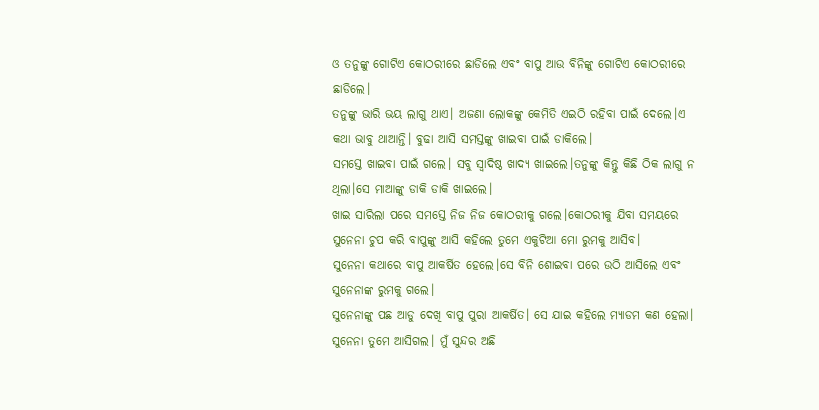ଓ ତନୁଙ୍କୁ ଗୋଟିଏ କୋଠରୀରେ ଛାଡିଲେ ଏବଂ ବାପୁ ଆଉ ବିନିଙ୍କୁ ଗୋଟିଏ କୋଠରୀରେ ଛାଡିଲେ।
ତନୁଙ୍କୁ ଭାରି ଭୟ ଲାଗୁ ଥାଏ। ଅଜଣା ଲୋକଙ୍କୁ କେମିତି ଏଇଠି ରହିବା ପାଇଁ ଦେଲେ।ଏ କଥା ଭାବୁ ଥାଆନ୍ତି। ବୁଢା ଆସି ସମସ୍ତଙ୍କୁ ଖାଇବା ପାଇଁ ଡାକିଲେ।
ସମସ୍ତେ ଖାଇବା ପାଇଁ ଗଲେ। ସବୁ ସ୍ୱାଦିଷ୍ଠ ଖାଦ୍ୟ ଖାଇଲେ।ତନୁଙ୍କୁ କିନ୍ତୁ କିଛି ଠିକ ଲାଗୁ ନ ଥିଲା।ସେ ମାଆଙ୍କୁ ଡାକି ଡାକି ଖାଇଲେ।
ଖାଇ ସାରିଲା ପରେ ସମସ୍ତେ ନିଜ ନିଜ କୋଠରୀକୁ ଗଲେ।କୋଠରୀକୁ ଯିବା ସମୟରେ ସୁନେନା ଚୁପ କରି ବାପୁଙ୍କୁ ଆସି କହିଲେ ତୁମେ ଏକୁଟିଆ ମୋ ରୁମକୁ ଆସିବ।
ସୁନେନା କଥାରେ ବାପୁ ଆକର୍ଷିତ ହେଲେ।ସେ ବିନି ଶୋଇବା ପରେ ଉଠି ଆସିଲେ ଏବଂ ସୁନେନାଙ୍କ ରୁମକୁ ଗଲେ।
ସୁନେନାଙ୍କୁ ପଛ ଆଡୁ ଦେଖି ବାପୁ ପୁରା ଆକର୍ଷିତ। ସେ ଯାଇ କହିଲେ ମ୍ୟାଡମ କଣ ହେଲା। ସୁନେନା ତୁମେ ଆସିଗଲ। ମୁଁ ସୁନ୍ଦର ଅଛି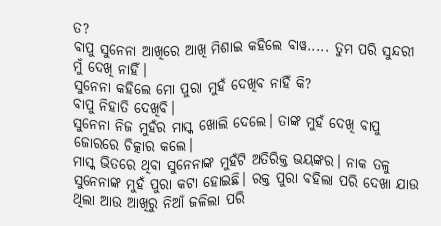ତ?
ବାପୁ ସୁନେନା ଆଖିରେ ଆଖି ମିଶାଇ କହିଲେ ବାୱ..... ତୁମ ପରି ସୁନ୍ଦରୀ ମୁଁ ଦେଖି ନାହିଁ।
ସୁନେନା କହିଲେ ମୋ ପୁରା ମୁହଁ ଦେଖିବ ନାହିଁ କି?
ବାପୁ ନିହାତି ଦେଖିବି।
ସୁନେନା ନିଜ ମୁହଁର ମାସ୍କ ଖୋଲି ଦେଲେ। ତାଙ୍କ ମୁହଁ ଦେଖି ବାପୁ ଜୋରରେ ଚିତ୍କାର କଲେ।
ମାସ୍କ ଭିତରେ ଥିବା ସୁନେନାଙ୍କ ମୁହଁଟି ଅତିରିକ୍ତ ଭୟଙ୍କର। ନାକ ତଳୁ ସୁନେନାଙ୍କ ମୁହଁ ପୁରା କଟା ହୋଇଛି। ରକ୍ତ ପୁରା ବହିଲା ପରି ଦେଖା ଯାଉ ଥିଲା ଆଉ ଆଖିରୁ ନିଆଁ ଜଳିଲା ପରି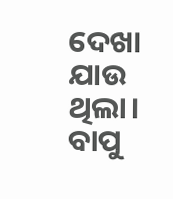ଦେଖା ଯାଉ ଥିଲା।
ବାପୁ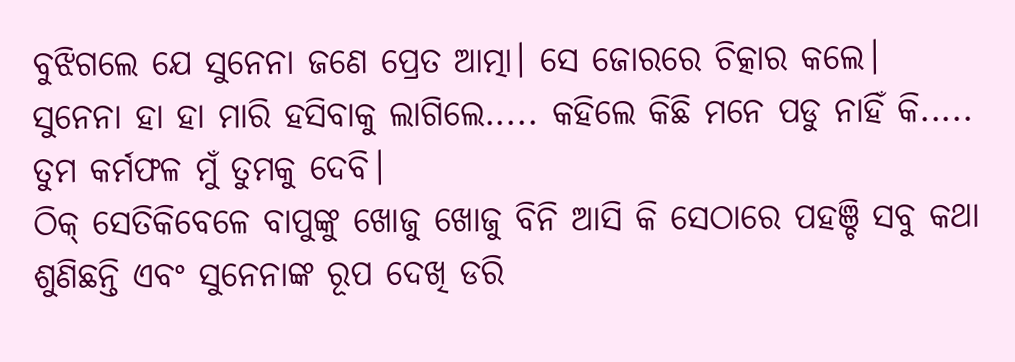ବୁଝିଗଲେ ଯେ ସୁନେନା ଜଣେ ପ୍ରେତ ଆତ୍ମା। ସେ ଜୋରରେ ଚିତ୍କାର କଲେ।
ସୁନେନା ହା ହା ମାରି ହସିବାକୁ ଲାଗିଲେ..... କହିଲେ କିଛି ମନେ ପଡୁ ନାହିଁ କି..... ତୁମ କର୍ମଫଳ ମୁଁ ତୁମକୁ ଦେବି।
ଠିକ୍ ସେତିକିବେଳେ ବାପୁଙ୍କୁ ଖୋଜୁ ଖୋଜୁ ବିନି ଆସି କି ସେଠାରେ ପହଞ୍ଚି ସବୁ କଥା ଶୁଣିଛନ୍ତି ଏବଂ ସୁନେନାଙ୍କ ରୂପ ଦେଖି ଡରି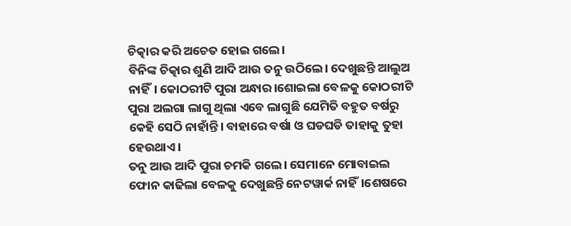ଚିତ୍କାର କରି ଅଚେତ ହୋଇ ଗଲେ।
ବିନିଙ୍କ ଚିତ୍କାର ଶୁଣି ଆଦି ଆଉ ତନୁ ଉଠିଲେ। ଦେଖୁଛନ୍ତି ଆଲୁଅ ନାହିଁ। କୋଠରୀଟି ପୁରା ଅନ୍ଧାର।ଶୋଇଲା ବେଳକୁ କୋଠରୀଟି ପୁରା ଅଲଗା ଲାଗୁ ଥିଲା ଏବେ ଲାଗୁଛି ଯେମିତି ବହୁତ ବର୍ଷରୁ କେହି ସେଠି ନାହାଁନ୍ତି। ବାହାରେ ବର୍ଷା ଓ ଘଡଘଡି ତାହାକୁ ତୁହା ହେଉଥାଏ।
ତନୁ ଆଉ ଆଦି ପୁରା ଚମକି ଗଲେ। ସେମାନେ ମୋବାଇଲ ଫୋନ କାଢିଲା ବେଳକୁ ଦେଖୁଛନ୍ତି ନେଟୱାର୍କ ନାହିଁ।ଶେଷରେ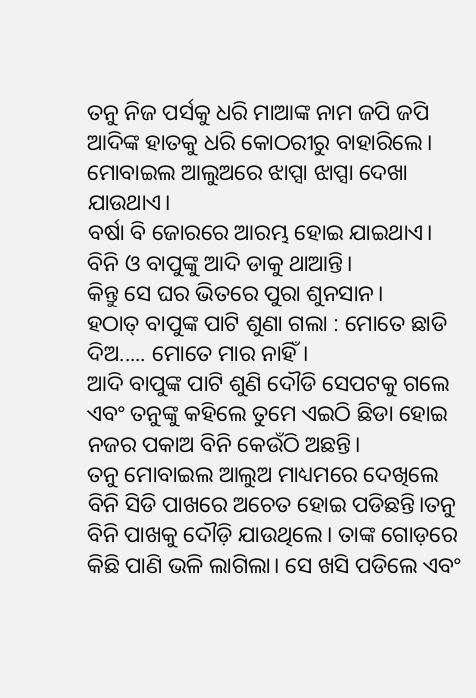ତନୁ ନିଜ ପର୍ସକୁ ଧରି ମାଆଙ୍କ ନାମ ଜପି ଜପି ଆଦିଙ୍କ ହାତକୁ ଧରି କୋଠରୀରୁ ବାହାରିଲେ। ମୋବାଇଲ ଆଲୁଅରେ ଝାପ୍ସା ଝାପ୍ସା ଦେଖା ଯାଉଥାଏ।
ବର୍ଷା ବି ଜୋରରେ ଆରମ୍ଭ ହୋଇ ଯାଇଥାଏ।
ବିନି ଓ ବାପୁଙ୍କୁ ଆଦି ଡାକୁ ଥାଆନ୍ତି।
କିନ୍ତୁ ସେ ଘର ଭିତରେ ପୁରା ଶୁନସାନ।
ହଠାତ୍ ବାପୁଙ୍କ ପାଟି ଶୁଣା ଗଲା : ମୋତେ ଛାଡି ଦିଅ..... ମୋତେ ମାର ନାହିଁ।
ଆଦି ବାପୁଙ୍କ ପାଟି ଶୁଣି ଦୌଡି ସେପଟକୁ ଗଲେ ଏବଂ ତନୁଙ୍କୁ କହିଲେ ତୁମେ ଏଇଠି ଛିଡା ହୋଇ ନଜର ପକାଅ ବିନି କେଉଁଠି ଅଛନ୍ତି।
ତନୁ ମୋବାଇଲ ଆଲୁଅ ମାଧ୍ୟମରେ ଦେଖିଲେ ବିନି ସିଡି ପାଖରେ ଅଚେତ ହୋଇ ପଡିଛନ୍ତି।ତନୁ ବିନି ପାଖକୁ ଦୌଡ଼ି ଯାଉଥିଲେ। ତାଙ୍କ ଗୋଡ଼ରେ କିଛି ପାଣି ଭଳି ଲାଗିଲା। ସେ ଖସି ପଡିଲେ ଏବଂ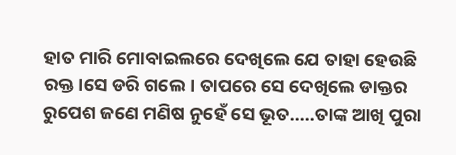ହାତ ମାରି ମୋବାଇଲରେ ଦେଖିଲେ ଯେ ତାହା ହେଉଛି ରକ୍ତ।ସେ ଡରି ଗଲେ। ତାପରେ ସେ ଦେଖିଲେ ଡାକ୍ତର ରୁପେଶ ଜଣେ ମଣିଷ ନୁହେଁ ସେ ଭୂତ.....ତାଙ୍କ ଆଖି ପୁରା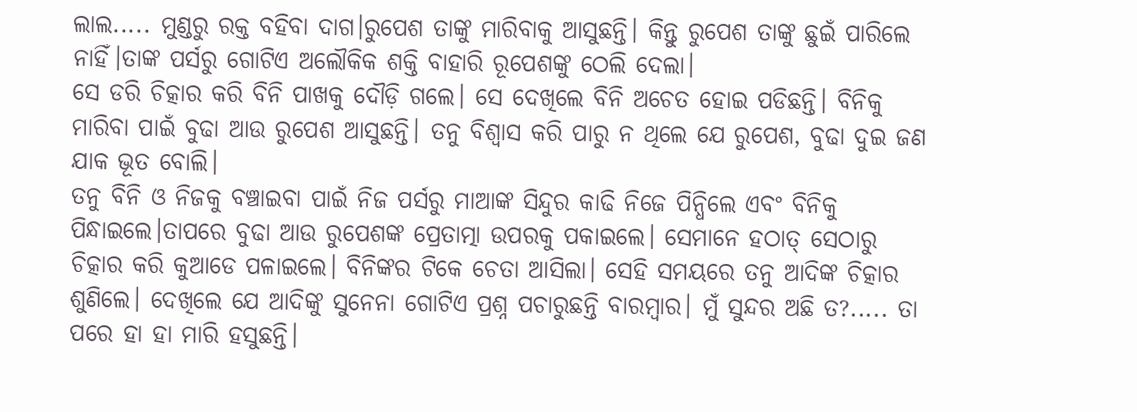ଲାଲ..... ମୁଣ୍ଡରୁ ରକ୍ତ ବହିବା ଦାଗ।ରୁପେଶ ତାଙ୍କୁ ମାରିବାକୁ ଆସୁଛନ୍ତି। କିନ୍ତୁ ରୁପେଶ ତାଙ୍କୁ ଛୁଇଁ ପାରିଲେ ନାହିଁ।ତାଙ୍କ ପର୍ସରୁ ଗୋଟିଏ ଅଲୌକିକ ଶକ୍ତି ବାହାରି ରୂପେଶଙ୍କୁ ଠେଲି ଦେଲା।
ସେ ଡରି ଚିତ୍କାର କରି ବିନି ପାଖକୁ ଦୌଡ଼ି ଗଲେ। ସେ ଦେଖିଲେ ବିନି ଅଚେତ ହୋଇ ପଡିଛନ୍ତି। ବିନିକୁ ମାରିବା ପାଇଁ ବୁଢା ଆଉ ରୁପେଶ ଆସୁଛନ୍ତି। ତନୁ ବିଶ୍ୱାସ କରି ପାରୁ ନ ଥିଲେ ଯେ ରୁପେଶ, ବୁଢା ଦୁଇ ଜଣ ଯାକ ଭୂତ ବୋଲି।
ତନୁ ବିନି ଓ ନିଜକୁ ବଞ୍ଚାଇବା ପାଇଁ ନିଜ ପର୍ସରୁ ମାଆଙ୍କ ସିନ୍ଦୁର କାଢି ନିଜେ ପିନ୍ଧିଲେ ଏବଂ ବିନିକୁ ପିନ୍ଧାଇଲେ।ତାପରେ ବୁଢା ଆଉ ରୁପେଶଙ୍କ ପ୍ରେତାତ୍ମା ଉପରକୁ ପକାଇଲେ। ସେମାନେ ହଠାତ୍ ସେଠାରୁ ଚିତ୍କାର କରି କୁଆଡେ ପଳାଇଲେ। ବିନିଙ୍କର ଟିକେ ଚେତା ଆସିଲା। ସେହି ସମୟରେ ତନୁ ଆଦିଙ୍କ ଚିତ୍କାର ଶୁଣିଲେ। ଦେଖିଲେ ଯେ ଆଦିଙ୍କୁ ସୁନେନା ଗୋଟିଏ ପ୍ରଶ୍ନ ପଚାରୁଛନ୍ତି ବାରମ୍ବାର। ମୁଁ ସୁନ୍ଦର ଅଛି ତ?..... ତା ପରେ ହା ହା ମାରି ହସୁଛନ୍ତି।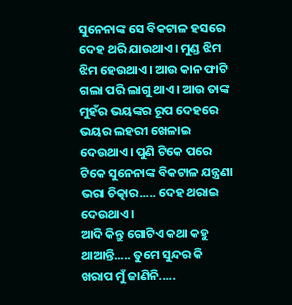ସୁନେନାଙ୍କ ସେ ବିକଟାଳ ହସରେ ଦେହ ଥରି ଯାଉଥାଏ। ମୁଣ୍ଡ ଝିମ ଝିମ ହେଉଥାଏ। ଆଉ କାନ ଫାଟି ଗଲା ପରି ଲାଗୁ ଥାଏ। ଆଉ ତାଙ୍କ ମୁହଁର ଭୟଙ୍କର ରୂପ ଦେହରେ ଭୟର ଲହରୀ ଖେଳାଇ ଦେଉଥାଏ। ପୁଣି ଟିକେ ପରେ ଟିକେ ସୁନେନାଙ୍କ ବିକଟାଳ ଯନ୍ତ୍ରଣା ଭରା ଚିତ୍କାର..... ଦେହ ଥରାଇ ଦେଉଥାଏ।
ଆଦି କିନ୍ତୁ ଗୋଟିଏ କଥା କହୁ ଥାଆନ୍ତି..... ତୁମେ ସୁନ୍ଦର କି ଖରାପ ମୁଁ ଜାଣିନି.....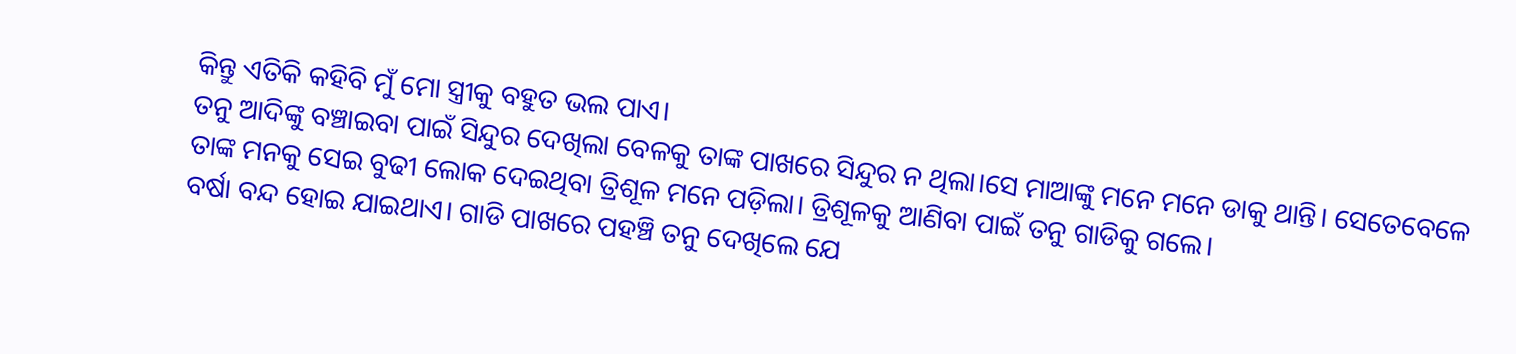କିନ୍ତୁ ଏତିକି କହିବି ମୁଁ ମୋ ସ୍ତ୍ରୀକୁ ବହୁତ ଭଲ ପାଏ।
ତନୁ ଆଦିଙ୍କୁ ବଞ୍ଚାଇବା ପାଇଁ ସିନ୍ଦୁର ଦେଖିଲା ବେଳକୁ ତାଙ୍କ ପାଖରେ ସିନ୍ଦୁର ନ ଥିଲା।ସେ ମାଆଙ୍କୁ ମନେ ମନେ ଡାକୁ ଥାନ୍ତି। ସେତେବେଳେ ତାଙ୍କ ମନକୁ ସେଇ ବୁଢୀ ଲୋକ ଦେଇଥିବା ତ୍ରିଶୂଳ ମନେ ପଡ଼ିଲା। ତ୍ରିଶୂଳକୁ ଆଣିବା ପାଇଁ ତନୁ ଗାଡିକୁ ଗଲେ।
ବର୍ଷା ବନ୍ଦ ହୋଇ ଯାଇଥାଏ। ଗାଡି ପାଖରେ ପହଞ୍ଚି ତନୁ ଦେଖିଲେ ଯେ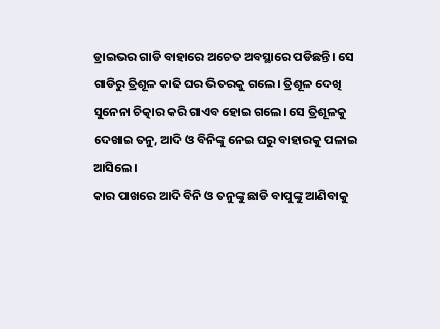ଡ୍ରାଇଭର ଗାଡି ବାହାରେ ଅଚେତ ଅବସ୍ଥାରେ ପଡିଛନ୍ତି। ସେ ଗାଡିରୁ ତ୍ରିଶୂଳ କାଢି ଘର ଭିତରକୁ ଗଲେ। ତ୍ରିଶୂଳ ଦେଖି ସୁନେନା ଚିତ୍କାର କରି ଗାଏବ ହୋଇ ଗଲେ। ସେ ତ୍ରିଶୂଳକୁ ଦେଖାଇ ତନୁ, ଆଦି ଓ ବିନିଙ୍କୁ ନେଇ ଘରୁ ବାହାରକୁ ପଳାଇ ଆସିଲେ।
କାର ପାଖରେ ଆଦି ବିନି ଓ ତନୁଙ୍କୁ ଛାଡି ବାପୁଙ୍କୁ ଆଣିବାକୁ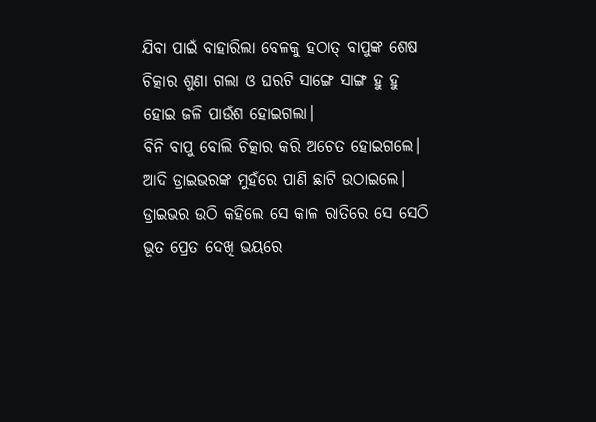ଯିବା ପାଇଁ ବାହାରିଲା ବେଳକୁ ହଠାତ୍ ବାପୁଙ୍କ ଶେଷ ଚିତ୍କାର ଶୁଣା ଗଲା ଓ ଘରଟି ସାଙ୍ଗେ ସାଙ୍ଗ ହୁ ହୁ ହୋଇ ଜଳି ପାଉଁଶ ହୋଇଗଲା।
ବିନି ବାପୁ ବୋଲି ଚିତ୍କାର କରି ଅଚେତ ହୋଇଗଲେ।
ଆଦି ଡ୍ରାଇଭରଙ୍କ ମୁହଁରେ ପାଣି ଛାଟି ଉଠାଇଲେ।
ଡ୍ରାଇଭର ଉଠି କହିଲେ ସେ କାଳ ରାତିରେ ସେ ସେଠି ଭୂତ ପ୍ରେତ ଦେଖି ଭୟରେ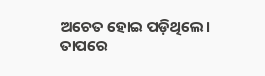ଅଚେତ ହୋଇ ପଡ଼ିଥିଲେ।
ତାପରେ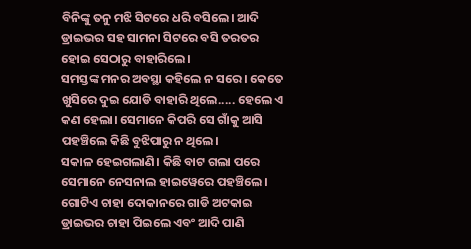ବିନିଙ୍କୁ ତନୁ ମଝି ସିଟରେ ଧରି ବସିଲେ। ଆଦି ଡ୍ରାଇଭର ସହ ସାମନା ସିଟରେ ବସି ତରତର ହୋଇ ସେଠାରୁ ବାହାରିଲେ।
ସମସ୍ତଙ୍କ ମନର ଅବସ୍ଥା କହିଲେ ନ ସରେ। କେତେ ଖୁସିରେ ଦୁଇ ଯୋଡି ବାହାରି ଥିଲେ..... ହେଲେ ଏ କଣ ହେଲା। ସେମାନେ କିପରି ସେ ଗାଁକୁ ଆସି ପହଞ୍ଚିଲେ କିଛି ବୁଝିପାରୁ ନ ଥିଲେ।
ସକାଳ ହେଇଗଲାଣି। କିଛି ବାଟ ଗଲା ପରେ ସେମାନେ ନେସନାଲ ହାଇୱେରେ ପହଞ୍ଚିଲେ। ଗୋଟିଏ ଚାହା ଦୋକାନରେ ଗାଡି ଅଟକାଇ ଡ୍ରାଇଭର ଚାହା ପିଇଲେ ଏବଂ ଆଦି ପାଣି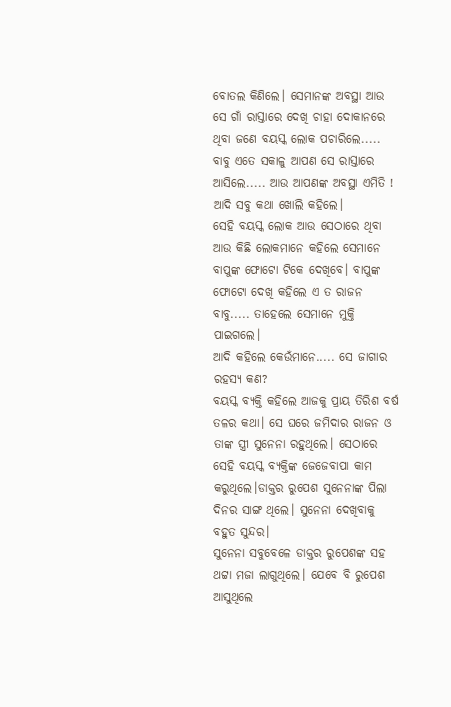ବୋତଲ କିଣିଲେ। ସେମାନଙ୍କ ଅବସ୍ଥା ଆଉ ସେ ଗାଁ ରାସ୍ତାରେ ଦେଖି ଚାହା ଦୋକାନରେ ଥିବା ଜଣେ ବୟସ୍କ ଲୋକ ପଚାରିଲେ..... ବାବୁ ଏତେ ସକାଳୁ ଆପଣ ସେ ରାସ୍ତାରେ ଆସିଲେ..... ଆଉ ଆପଣଙ୍କ ଅବସ୍ଥା ଏମିତି !
ଆଦି ସବୁ କଥା ଖୋଲି କହିଲେ।
ସେହି ବୟସ୍କ ଲୋକ ଆଉ ସେଠାରେ ଥିବା ଆଉ କିଛି ଲୋକମାନେ କହିଲେ ସେମାନେ ବାପୁଙ୍କ ଫୋଟୋ ଟିକେ ଦେଖିବେ। ବାପୁଙ୍କ ଫୋଟୋ ଦେଖି କହିଲେ ଏ ତ ରାଜନ ବାବୁ..... ତାହେଲେ ସେମାନେ ମୁକ୍ତି ପାଇଗଲେ।
ଆଦି କହିଲେ କେଉଁମାନେ..... ସେ ଜାଗାର ରହସ୍ୟ କଣ?
ବୟସ୍କ ବ୍ୟକ୍ତି କହିଲେ ଆଜକୁ ପ୍ରାୟ ତିରିଶ ବର୍ଷ ତଳର କଥା। ସେ ଘରେ ଜମିଦାର ରାଜନ ଓ ତାଙ୍କ ସ୍ତ୍ରୀ ସୁନେନା ରହୁଥିଲେ। ସେଠାରେ ସେହି ବୟସ୍କ ବ୍ୟକ୍ତିଙ୍କ ଜେଜେବାପା କାମ କରୁଥିଲେ।ଡାକ୍ତର ରୁପେଶ ସୁନେନାଙ୍କ ପିଲା ଦିନର ସାଙ୍ଗ ଥିଲେ। ସୁନେନା ଦେଖିବାକୁ ବହୁତ ସୁନ୍ଦର।
ସୁନେନା ସବୁବେଳେ ଡାକ୍ତର ରୁପେଶଙ୍କ ସହ ଥଟ୍ଟା ମଜା ଲାଗୁଥିଲେ। ଯେବେ ବି ରୁପେଶ ଆସୁଥିଲେ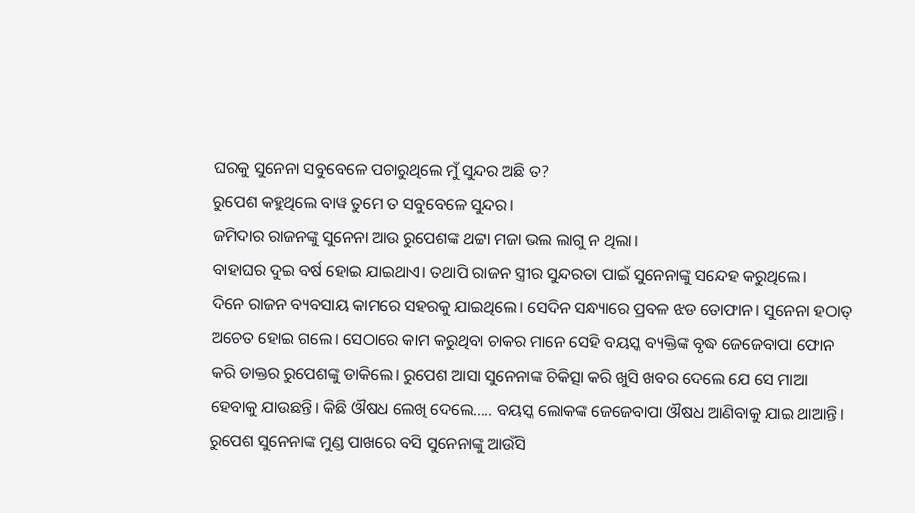ଘରକୁ ସୁନେନା ସବୁବେଳେ ପଚାରୁଥିଲେ ମୁଁ ସୁନ୍ଦର ଅଛି ତ?
ରୁପେଶ କହୁଥିଲେ ବାୱ ତୁମେ ତ ସବୁବେଳେ ସୁନ୍ଦର।
ଜମିଦାର ରାଜନଙ୍କୁ ସୁନେନା ଆଉ ରୁପେଶଙ୍କ ଥଟ୍ଟା ମଜା ଭଲ ଲାଗୁ ନ ଥିଲା।
ବାହାଘର ଦୁଇ ବର୍ଷ ହୋଇ ଯାଇଥାଏ। ତଥାପି ରାଜନ ସ୍ତ୍ରୀର ସୁନ୍ଦରତା ପାଇଁ ସୁନେନାଙ୍କୁ ସନ୍ଦେହ କରୁଥିଲେ।
ଦିନେ ରାଜନ ବ୍ୟବସାୟ କାମରେ ସହରକୁ ଯାଇଥିଲେ। ସେଦିନ ସନ୍ଧ୍ୟାରେ ପ୍ରବଳ ଝଡ ତୋଫାନ। ସୁନେନା ହଠାତ୍ ଅଚେତ ହୋଇ ଗଲେ। ସେଠାରେ କାମ କରୁଥିବା ଚାକର ମାନେ ସେହି ବୟସ୍କ ବ୍ୟକ୍ତିଙ୍କ ବୃଦ୍ଧ ଜେଜେବାପା ଫୋନ କରି ଡାକ୍ତର ରୁପେଶଙ୍କୁ ଡାକିଲେ। ରୁପେଶ ଆସା ସୁନେନାଙ୍କ ଚିକିତ୍ସା କରି ଖୁସି ଖବର ଦେଲେ ଯେ ସେ ମାଆ ହେବାକୁ ଯାଉଛନ୍ତି। କିଛି ଔଷଧ ଲେଖି ଦେଲେ..... ବୟସ୍କ ଲୋକଙ୍କ ଜେଜେବାପା ଔଷଧ ଆଣିବାକୁ ଯାଇ ଥାଆନ୍ତି।
ରୁପେଶ ସୁନେନାଙ୍କ ମୁଣ୍ଡ ପାଖରେ ବସି ସୁନେନାଙ୍କୁ ଆଉଁସି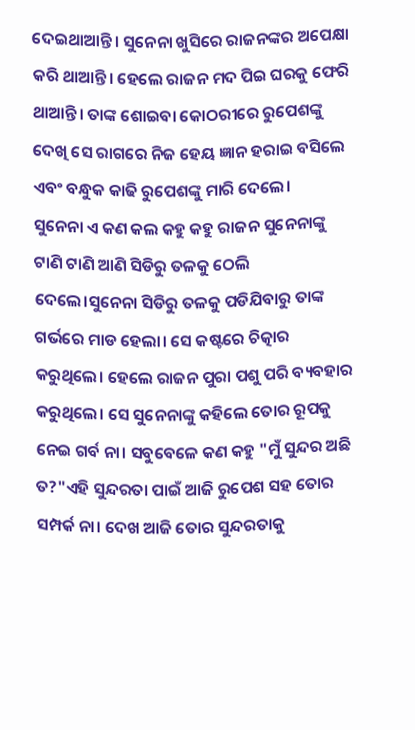ଦେଇଥାଆନ୍ତି। ସୁନେନା ଖୁସିରେ ରାଜନଙ୍କର ଅପେକ୍ଷା କରି ଥାଆନ୍ତି। ହେଲେ ରାଜନ ମଦ ପିଇ ଘରକୁ ଫେରି ଥାଆନ୍ତି। ତାଙ୍କ ଶୋଇବା କୋଠରୀରେ ରୁପେଶଙ୍କୁ ଦେଖି ସେ ରାଗରେ ନିଜ ହେୟ ଜ୍ଞାନ ହରାଇ ବସିଲେ ଏବଂ ବନ୍ଧୁକ କାଢି ରୁପେଶଙ୍କୁ ମାରି ଦେଲେ।
ସୁନେନା ଏ କଣ କଲ କହୁ କହୁ ରାଜନ ସୁନେନାଙ୍କୁ ଟାଣି ଟାଣି ଆଣି ସିଡିରୁ ତଳକୁ ଠେଲି ଦେଲେ।ସୁନେନା ସିଡିରୁ ତଳକୁ ପଡିଯିବାରୁ ତାଙ୍କ ଗର୍ଭରେ ମାଡ ହେଲା। ସେ କଷ୍ଟରେ ଚିତ୍କାର କରୁଥିଲେ। ହେଲେ ରାଜନ ପୁରା ପଶୁ ପରି ବ୍ୟବହାର କରୁଥିଲେ। ସେ ସୁନେନାଙ୍କୁ କହିଲେ ତୋର ରୂପକୁ ନେଇ ଗର୍ବ ନା। ସବୁବେଳେ କଣ କହୁ "ମୁଁ ସୁନ୍ଦର ଅଛି ତ?"ଏହି ସୁନ୍ଦରତା ପାଇଁ ଆଜି ରୁପେଶ ସହ ତୋର ସମ୍ପର୍କ ନା। ଦେଖ ଆଜି ତୋର ସୁନ୍ଦରତାକୁ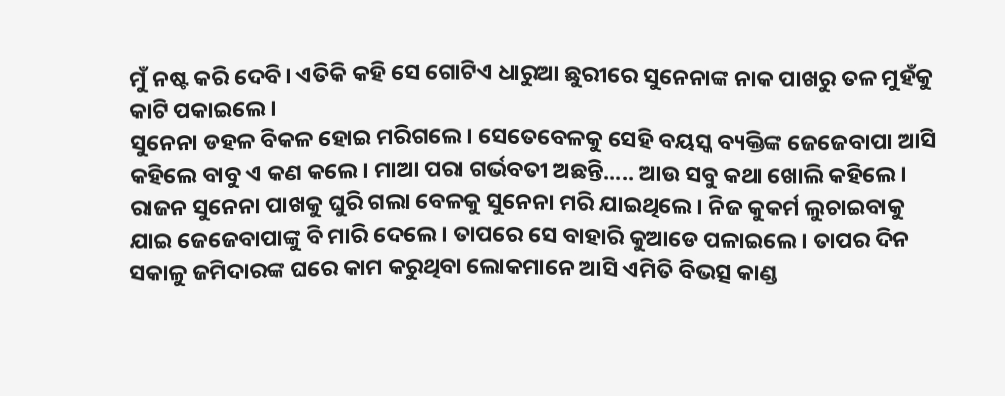ମୁଁ ନଷ୍ଟ କରି ଦେବି। ଏତିକି କହି ସେ ଗୋଟିଏ ଧାରୁଆ ଛୁରୀରେ ସୁନେନାଙ୍କ ନାକ ପାଖରୁ ତଳ ମୁହଁକୁ କାଟି ପକାଇଲେ।
ସୁନେନା ଡହଳ ବିକଳ ହୋଇ ମରିଗଲେ। ସେତେବେଳକୁ ସେହି ବୟସ୍କ ବ୍ୟକ୍ତିଙ୍କ ଜେଜେବାପା ଆସି କହିଲେ ବାବୁ ଏ କଣ କଲେ। ମାଆ ପରା ଗର୍ଭବତୀ ଅଛନ୍ତି..... ଆଉ ସବୁ କଥା ଖୋଲି କହିଲେ।
ରାଜନ ସୁନେନା ପାଖକୁ ଘୁରି ଗଲା ବେଳକୁ ସୁନେନା ମରି ଯାଇଥିଲେ। ନିଜ କୁକର୍ମ ଲୁଚାଇବାକୁ ଯାଇ ଜେଜେବାପାଙ୍କୁ ବି ମାରି ଦେଲେ। ତାପରେ ସେ ବାହାରି କୁଆଡେ ପଳାଇଲେ। ତାପର ଦିନ ସକାଳୁ ଜମିଦାରଙ୍କ ଘରେ କାମ କରୁଥିବା ଲୋକମାନେ ଆସି ଏମିତି ବିଭତ୍ସ କାଣ୍ଡ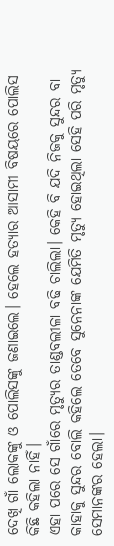ଦେଖି ଗାଁ ଲୋକଙ୍କୁ ଓ ପୋଲିସଙ୍କୁ ଜଣାଇଲେ। ହେଲେ ହତ୍ୟାର ଆସାମୀ ବିଷୟରେ ପୋଲିସ କିଛି କହିଲା ନାହିଁ।
ଏହା ପରେ ସେ ଗାଁରେ ମୃତ୍ୟୁର ତାଣ୍ଡବଲୀଳା ବଢି ଚାଲିଲା। କେହି ବି ଯଦି ନିଜକୁ ସୁନ୍ଦର ବା କାହାକୁ ସୁନ୍ଦର ବୋଲି କହିଲେ ତେବେ ସୁନେନାଙ୍କ ଯେମିତି ମୃତ୍ୟୁ ହୋଇଥିଲା ସେହି ପରି ମୃତ୍ୟୁ ସେମାନଙ୍କର ହେଲା।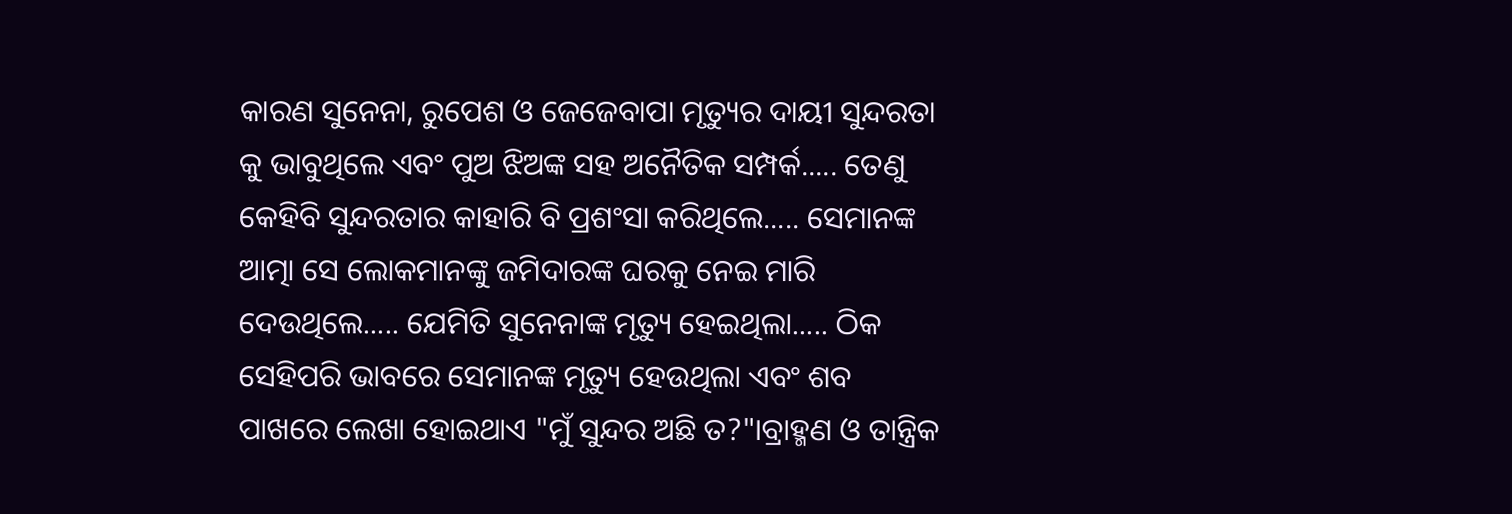କାରଣ ସୁନେନା, ରୁପେଶ ଓ ଜେଜେବାପା ମୃତ୍ୟୁର ଦାୟୀ ସୁନ୍ଦରତା କୁ ଭାବୁଥିଲେ ଏବଂ ପୁଅ ଝିଅଙ୍କ ସହ ଅନୈତିକ ସମ୍ପର୍କ..... ତେଣୁ କେହିବି ସୁନ୍ଦରତାର କାହାରି ବି ପ୍ରଶଂସା କରିଥିଲେ..... ସେମାନଙ୍କ ଆତ୍ମା ସେ ଲୋକମାନଙ୍କୁ ଜମିଦାରଙ୍କ ଘରକୁ ନେଇ ମାରି ଦେଉଥିଲେ..... ଯେମିତି ସୁନେନାଙ୍କ ମୃତ୍ୟୁ ହେଇଥିଲା..... ଠିକ ସେହିପରି ଭାବରେ ସେମାନଙ୍କ ମୃତ୍ୟୁ ହେଉଥିଲା ଏବଂ ଶବ ପାଖରେ ଲେଖା ହୋଇଥାଏ "ମୁଁ ସୁନ୍ଦର ଅଛି ତ?"।ବ୍ରାହ୍ମଣ ଓ ତାନ୍ତ୍ରିକ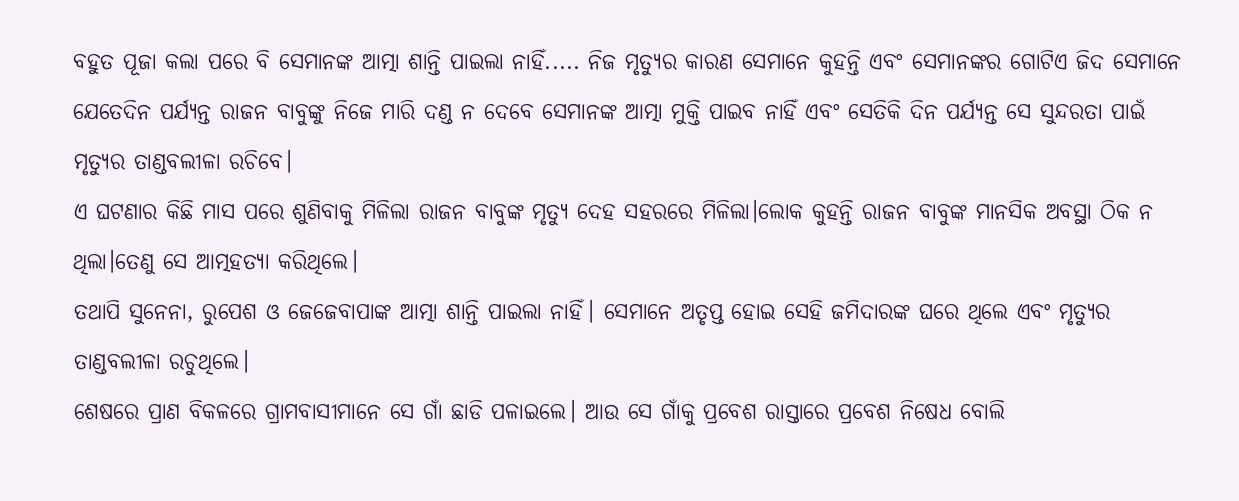ବହୁତ ପୂଜା କଲା ପରେ ବି ସେମାନଙ୍କ ଆତ୍ମା ଶାନ୍ତି ପାଇଲା ନାହିଁ..... ନିଜ ମୃତ୍ୟୁର କାରଣ ସେମାନେ କୁହନ୍ତି ଏବଂ ସେମାନଙ୍କର ଗୋଟିଏ ଜିଦ ସେମାନେ ଯେତେଦିନ ପର୍ଯ୍ୟନ୍ତ ରାଜନ ବାବୁଙ୍କୁ ନିଜେ ମାରି ଦଣ୍ଡ ନ ଦେବେ ସେମାନଙ୍କ ଆତ୍ମା ମୁକ୍ତି ପାଇବ ନାହିଁ ଏବଂ ସେତିକି ଦିନ ପର୍ଯ୍ୟନ୍ତ ସେ ସୁନ୍ଦରତା ପାଇଁ ମୃତ୍ୟୁର ତାଣ୍ଡବଲୀଳା ରଚିବେ।
ଏ ଘଟଣାର କିଛି ମାସ ପରେ ଶୁଣିବାକୁ ମିଳିଲା ରାଜନ ବାବୁଙ୍କ ମୃତ୍ୟୁ ଦେହ ସହରରେ ମିଳିଲା।ଲୋକ କୁହନ୍ତି ରାଜନ ବାବୁଙ୍କ ମାନସିକ ଅବସ୍ଥା ଠିକ ନ ଥିଲା।ତେଣୁ ସେ ଆତ୍ମହତ୍ୟା କରିଥିଲେ।
ତଥାପି ସୁନେନା, ରୁପେଶ ଓ ଜେଜେବାପାଙ୍କ ଆତ୍ମା ଶାନ୍ତି ପାଇଲା ନାହିଁ। ସେମାନେ ଅତୃପ୍ତ ହୋଇ ସେହି ଜମିଦାରଙ୍କ ଘରେ ଥିଲେ ଏବଂ ମୃତ୍ୟୁର ତାଣ୍ଡବଲୀଳା ରଚୁଥିଲେ।
ଶେଷରେ ପ୍ରାଣ ବିକଳରେ ଗ୍ରାମବାସୀମାନେ ସେ ଗାଁ ଛାଡି ପଳାଇଲେ। ଆଉ ସେ ଗାଁକୁ ପ୍ରବେଶ ରାସ୍ତାରେ ପ୍ରବେଶ ନିଷେଧ ବୋଲି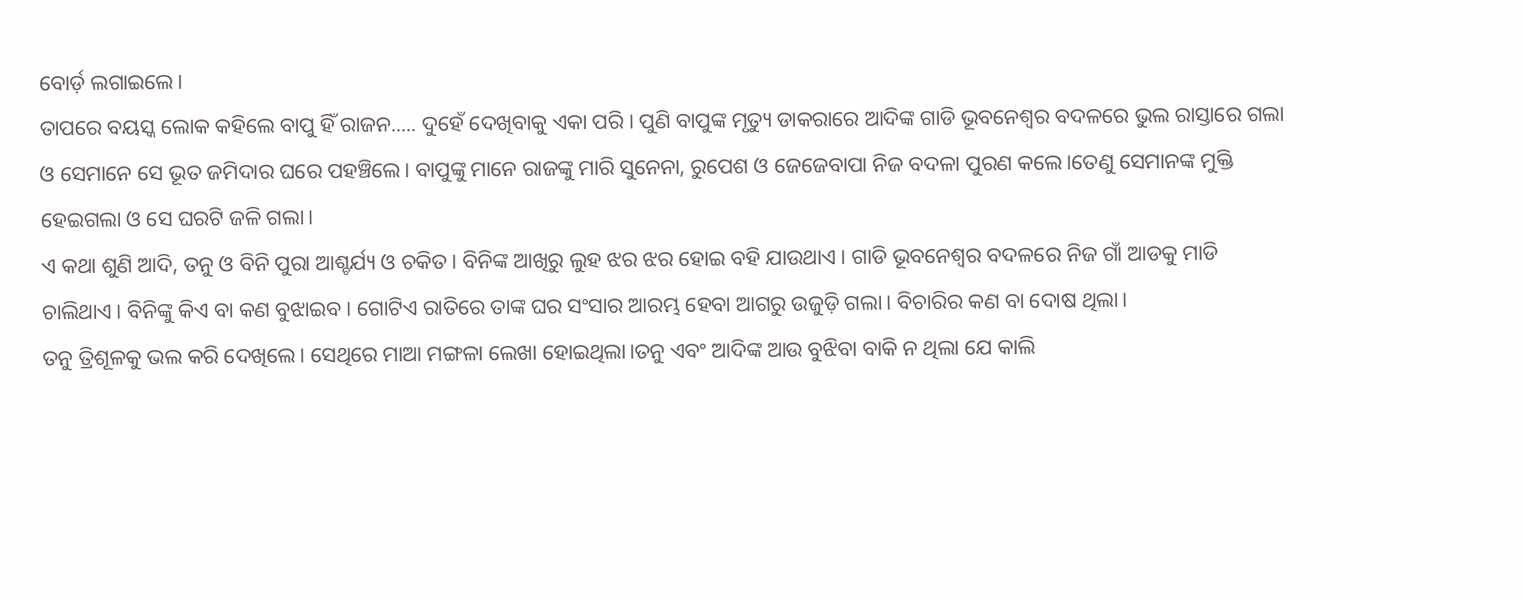ବୋର୍ଡ଼ ଲଗାଇଲେ।
ତାପରେ ବୟସ୍କ ଲୋକ କହିଲେ ବାପୁ ହିଁ ରାଜନ..... ଦୁହେଁ ଦେଖିବାକୁ ଏକା ପରି। ପୁଣି ବାପୁଙ୍କ ମୃତ୍ୟୁ ଡାକରାରେ ଆଦିଙ୍କ ଗାଡି ଭୂବନେଶ୍ବର ବଦଳରେ ଭୁଲ ରାସ୍ତାରେ ଗଲା ଓ ସେମାନେ ସେ ଭୂତ ଜମିଦାର ଘରେ ପହଞ୍ଚିଲେ। ବାପୁଙ୍କୁ ମାନେ ରାଜଙ୍କୁ ମାରି ସୁନେନା, ରୁପେଶ ଓ ଜେଜେବାପା ନିଜ ବଦଳା ପୁରଣ କଲେ।ତେଣୁ ସେମାନଙ୍କ ମୁକ୍ତି ହେଇଗଲା ଓ ସେ ଘରଟି ଜଳି ଗଲା।
ଏ କଥା ଶୁଣି ଆଦି, ତନୁ ଓ ବିନି ପୁରା ଆଶ୍ଚର୍ଯ୍ୟ ଓ ଚକିତ। ବିନିଙ୍କ ଆଖିରୁ ଲୁହ ଝର ଝର ହୋଇ ବହି ଯାଉଥାଏ। ଗାଡି ଭୂବନେଶ୍ବର ବଦଳରେ ନିଜ ଗାଁ ଆଡକୁ ମାଡି ଚାଲିଥାଏ। ବିନିଙ୍କୁ କିଏ ବା କଣ ବୁଝାଇବ। ଗୋଟିଏ ରାତିରେ ତାଙ୍କ ଘର ସଂସାର ଆରମ୍ଭ ହେବା ଆଗରୁ ଉଜୁଡ଼ି ଗଲା। ବିଚାରିର କଣ ବା ଦୋଷ ଥିଲା।
ତନୁ ତ୍ରିଶୂଳକୁ ଭଲ କରି ଦେଖିଲେ। ସେଥିରେ ମାଆ ମଙ୍ଗଳା ଲେଖା ହୋଇଥିଲା।ତନୁ ଏବଂ ଆଦିଙ୍କ ଆଉ ବୁଝିବା ବାକି ନ ଥିଲା ଯେ କାଲି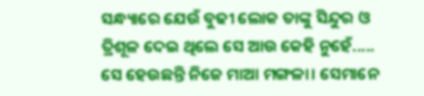ସନ୍ଧ୍ୟାରେ ଯେଉଁ ବୁଢୀ ଲୋକ ତାଙ୍କୁ ସିନ୍ଦୁର ଓ ତ୍ରିଶୂଳ ଦେଇ ଥିଲେ ସେ ଆଉ କେହି ନୁହେଁ..... ସେ ହେଉଛନ୍ତି ନିଜେ ମାଆ ମଙ୍ଗଳା। ସେମାନେ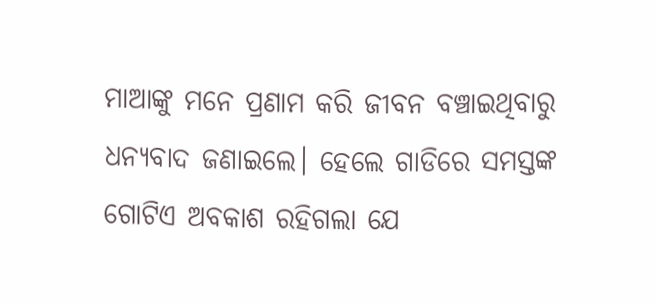ମାଆଙ୍କୁ ମନେ ପ୍ରଣାମ କରି ଜୀବନ ବଞ୍ଚାଇଥିବାରୁ ଧନ୍ୟବାଦ ଜଣାଇଲେ। ହେଲେ ଗାଡିରେ ସମସ୍ତଙ୍କ ଗୋଟିଏ ଅବକାଶ ରହିଗଲା ଯେ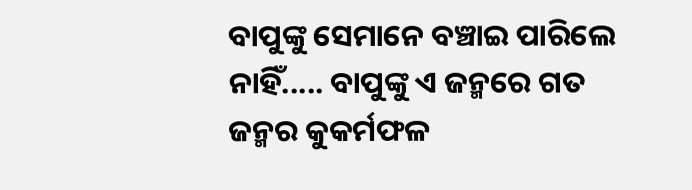ବାପୁଙ୍କୁ ସେମାନେ ବଞ୍ଚାଇ ପାରିଲେ ନାହିଁ..... ବାପୁଙ୍କୁ ଏ ଜନ୍ମରେ ଗତ ଜନ୍ମର କୁକର୍ମଫଳ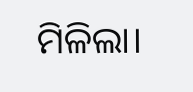ମିଳିଲା।